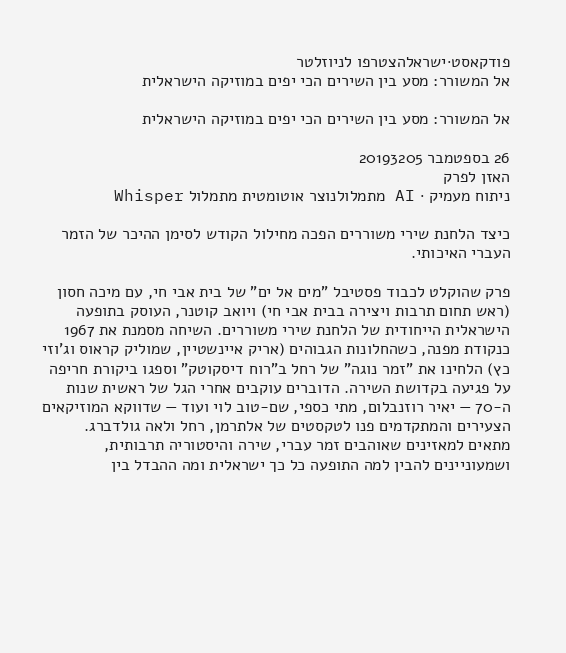פודקאסט·ישראלהצטרפו לניוזלטר
אל המשורר: מסע בין השירים הכי יפים במוזיקה הישראלית

אל המשורר: מסע בין השירים הכי יפים במוזיקה הישראלית

26 בספטמבר 20193205
האזן לפרק
ניתוח מעמיק · AI מתמלולנוצר אוטומטית מתמלול Whisper

כיצד הלחנת שירי משוררים הפכה מחילול הקודש לסימן ההיכר של הזמר העברי האיכותי.

פרק שהוקלט לכבוד פסטיבל "מים אל ים" של בית אבי חי, עם מיכה חסון (ראש תחום תרבות ויצירה בבית אבי חי) ויואב קוטנר, העוסק בתופעה הישראלית הייחודית של הלחנת שירי משוררים. השיחה מסמנת את 1967 כנקודת מפנה, כשהחלונות הגבוהים (אריק איינשטיין, שמוליק קראוס וג'וזי כץ) הלחינו את "זמר נוגה" של רחל ב"רוח דיסקוטק" וספגו ביקורת חריפה על פגיעה בקדושת השירה. הדוברים עוקבים אחרי הגל של ראשית שנות ה-70 — יאיר רוזנבלום, מתי כספי, שם-טוב לוי ועוד — שדווקא המוזיקאים הצעירים והמתקדמים פנו לטקסטים של אלתרמן, רחל ולאה גולדברג. מתאים למאזינים שאוהבים זמר עברי, שירה והיסטוריה תרבותית, ושמעוניינים להבין למה התופעה כל כך ישראלית ומה ההבדל בין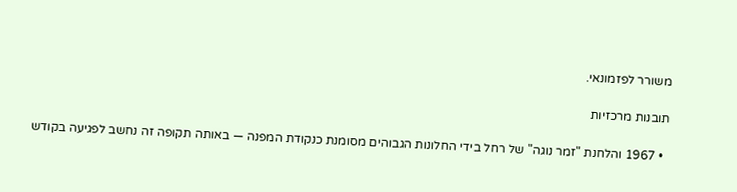משורר לפזמונאי.

תובנות מרכזיות

  • 1967 והלחנת "זמר נוגה" של רחל בידי החלונות הגבוהים מסומנת כנקודת המפנה — באותה תקופה זה נחשב לפגיעה בקודש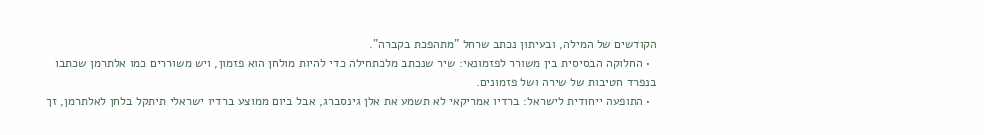הקודשים של המילה, ובעיתון נכתב שרחל "מתהפכת בקברה".
  • החלוקה הבסיסית בין משורר לפזמונאי: שיר שנכתב מלכתחילה כדי להיות מולחן הוא פזמון, ויש משוררים כמו אלתרמן שכתבו בנפרד חטיבות של שירה ושל פזמונים.
  • התופעה ייחודית לישראל: ברדיו אמריקאי לא תשמע את אלן גינסברג, אבל ביום ממוצע ברדיו ישראלי תיתקל בלחן לאלתרמן, זך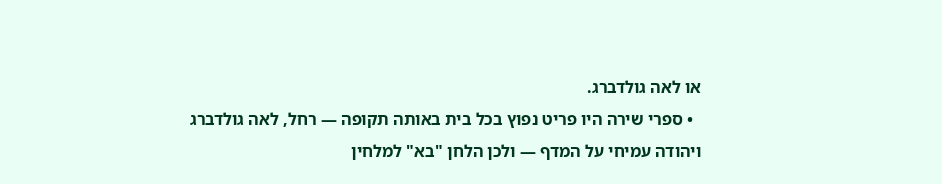או לאה גולדברג.
  • ספרי שירה היו פריט נפוץ בכל בית באותה תקופה — רחל, לאה גולדברג ויהודה עמיחי על המדף — ולכן הלחן "בא" למלחין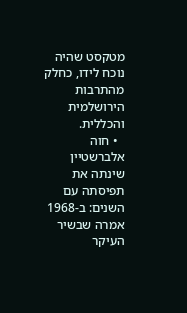מטקסט שהיה נוכח לידו, כחלק מהתרבות הירושלמית והכללית.
  • חוה אלברשטיין שינתה את תפיסתה עם השנים: ב-1968 אמרה שבשיר העיקר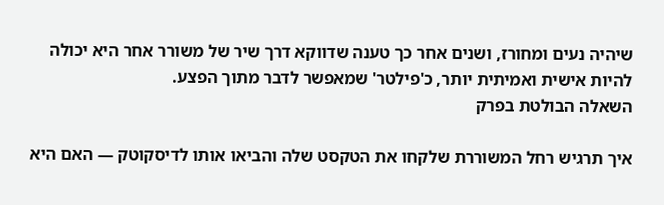שיהיה נעים ומחורז, ושנים אחר כך טענה שדווקא דרך שיר של משורר אחר היא יכולה להיות אישית ואמיתית יותר, כ'פילטר' שמאפשר לדבר מתוך הפצע.
השאלה הבולטת בפרק

איך תרגיש רחל המשוררת שלקחו את הטקסט שלה והביאו אותו לדיסקוטק — האם היא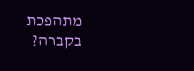מתהפכת בקברה?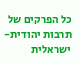כל הפרקים של תרבות יהודית-ישראלית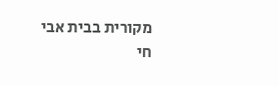מקורית בבית אבי חי